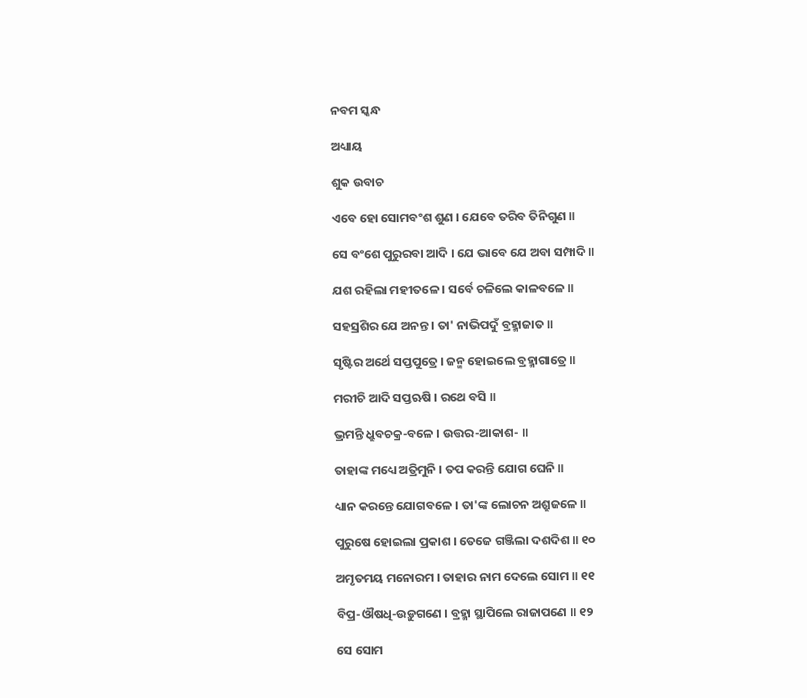ନବମ ସ୍କନ୍ଧ

ଅଧ୍ୟାୟ

ଶୁକ ଉବାଚ

ଏବେ ହୋ ସୋମବଂଶ ଶୁଣ । ଯେବେ ତରିବ ତିନିଗୁଣ ॥

ସେ ବଂଶେ ପୁରୁରବା ଆଦି । ଯେ ଭାବେ ଯେ ଅବା ସମ୍ପାଦି ॥

ଯଶ ରହିଲା ମହୀତଳେ । ସର୍ବେ ଚଳିଲେ କାଳବଳେ ॥

ସହସ୍ରଶିର ଯେ ଅନନ୍ତ । ତା' ନାଭିପଦୁଁ ବ୍ରହ୍ମାଜାତ ॥

ସୃଷ୍ଟିର ଅର୍ଥେ ସପ୍ତପୁତ୍ରେ । ଜନ୍ମ ହୋଇଲେ ବ୍ରହ୍ମାଗାତ୍ରେ ॥

ମରୀଚି ଆଦି ସପ୍ତଋଷି । ରଥେ ବସି ॥

ଭ୍ରମନ୍ତି ଧ୍ରୁବଚକ୍ର-ବଳେ । ଉତ୍ତର-ଆକାଶ- ॥

ତାହାଙ୍କ ମଧ୍ୟେ ଅତ୍ରିମୁନି । ତପ କରନ୍ତି ଯୋଗ ଘେନି ॥

ଧ୍ୟାନ କରନ୍ତେ ଯୋଗବଳେ । ତା'ଙ୍କ ଲୋଚନ ଅଶ୍ରୁଜଳେ ॥

ପୁରୁଷେ ହୋଇଲା ପ୍ରକାଶ । ତେଜେ ଗଞ୍ଜିଲା ଦଶଦିଶ ॥ ୧୦

ଅମୃତମୟ ମନୋରମ । ତାହାର ନାମ ଦେଲେ ସୋମ ॥ ୧୧

ବିପ୍ର-ଔଷଧି-ଉଡ଼ୁଗଣେ । ବ୍ରହ୍ମା ସ୍ଥାପିଲେ ରାଜାପଣେ ॥ ୧୨

ସେ ସୋମ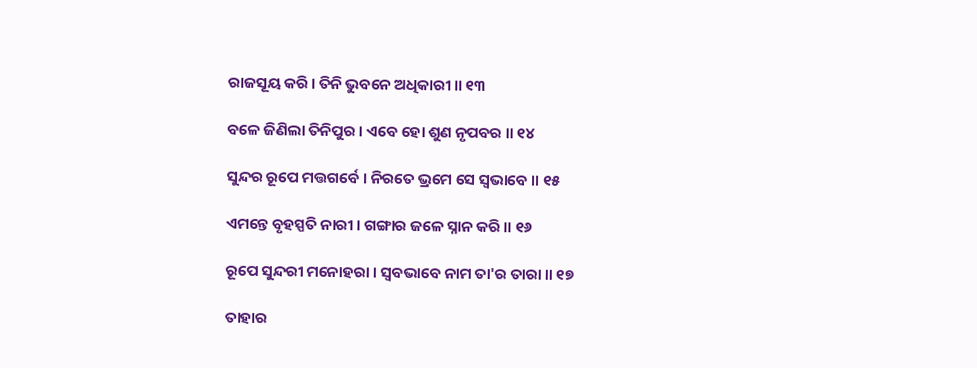ରାଜସୂୟ କରି । ତିନି ଭୁବନେ ଅଧିକାରୀ ॥ ୧୩

ବଳେ ଜିଣିଲା ତିନିପୁର । ଏବେ ହୋ ଶୁଣ ନୃପବର ॥ ୧୪

ସୁନ୍ଦର ରୂପେ ମତ୍ତଗର୍ବେ । ନିରତେ ଭ୍ରମେ ସେ ସ୍ୱଭାବେ ॥ ୧୫

ଏମନ୍ତେ ବୃହସ୍ପତି ନାରୀ । ଗଙ୍ଗାର ଜଳେ ସ୍ନାନ କରି ॥ ୧୬

ରୂପେ ସୁନ୍ଦରୀ ମନୋହରା । ସ୍ୱବଭାବେ ନାମ ତା'ର ତାରା ॥ ୧୭

ତାହାର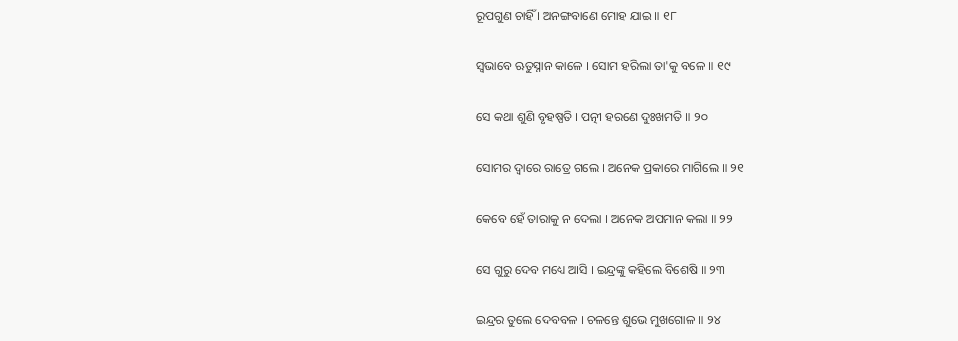ରୂପଗୁଣ ଚାହିଁ । ଅନଙ୍ଗବାଣେ ମୋହ ଯାଇ ॥ ୧୮

ସ୍ୱଭାବେ ଋତୁସ୍ନାନ କାଳେ । ସୋମ ହରିଲା ତା'କୁ ବଳେ ॥ ୧୯

ସେ କଥା ଶୁଣି ବୃହଷ୍ପତି । ପତ୍ନୀ ହରଣେ ଦୁଃଖମତି ॥ ୨୦

ସୋମର ଦ୍ୱାରେ ରାତ୍ରେ ଗଲେ । ଅନେକ ପ୍ରକାରେ ମାଗିଲେ ॥ ୨୧

କେବେ ହେଁ ତାରାକୁ ନ ଦେଲା । ଅନେକ ଅପମାନ କଲା ॥ ୨୨

ସେ ଗୁରୁ ଦେବ ମଧ୍ୟେ ଆସି । ଇନ୍ଦ୍ରଙ୍କୁ କହିଲେ ବିଶେଷି ॥ ୨୩

ଇନ୍ଦ୍ରର ତୁଲେ ଦେବବଳ । ଚଳନ୍ତେ ଶୁଭେ ମୁଖଗୋଳ ॥ ୨୪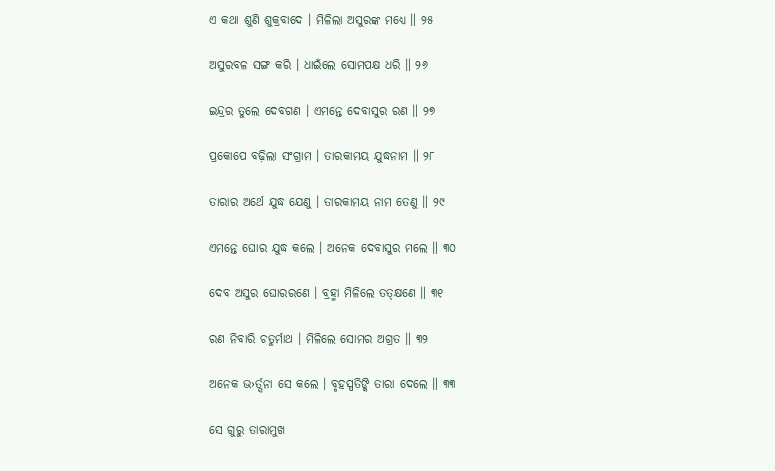ଏ କଥା ଶୁଣି ଶୁକ୍ରବାଦେ । ମିଳିଲା ଅସୁରଙ୍କ ମଧ୍ୟେ ॥ ୨୫

ଅସୁରବଳ ସଙ୍ଗ କରି । ଧାଇଁଲେ ସୋମପକ୍ଷ ଧରି ॥ ୨୬

ଇନ୍ଦ୍ରର ତୁଲେ ଦେବଗଣ । ଏମନ୍ତେ ଦେବାସୁର ରଣ ॥ ୨୭

ପ୍ରକୋପେ ବଢ଼ିଲା ସଂଗ୍ରାମ । ତାରକାମୟ ଯୁଦ୍ଧନାମ ॥ ୨୮

ତାରାର ଅର୍ଥେ ଯୁଦ୍ଧ ଯେଣୁ । ତାରକାମୟ ନାମ ତେଣୁ ॥ ୨୯

ଏମନ୍ତେ ଘୋର ଯୁଦ୍ଧ କଲେ । ଅନେକ ଦେବାସୁର ମଲେ ॥ ୩୦

ଦେବ ଅସୁର ଘୋରରଣେ । ବ୍ରହ୍ମା ମିଳିଲେ ତତ୍‌କ୍ଷଣେ ॥ ୩୧

ରଣ ନିବାରି ଚତୁର୍ମାଥ । ମିଳିଲେ ସୋମର ଅଗ୍ରତ ॥ ୩୨

ଅନେକ ଭ›ର୍ତ୍ସନା ସେ କଲେ । ବୃହସ୍ପତିଙ୍କି ତାରା ଦେଲେ ॥ ୩୩

ସେ ଗୁରୁ ତାରାମୁଖ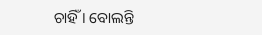ଚାହିଁ । ବୋଲନ୍ତି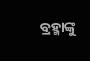ବ୍ରହ୍ମାଙ୍କୁ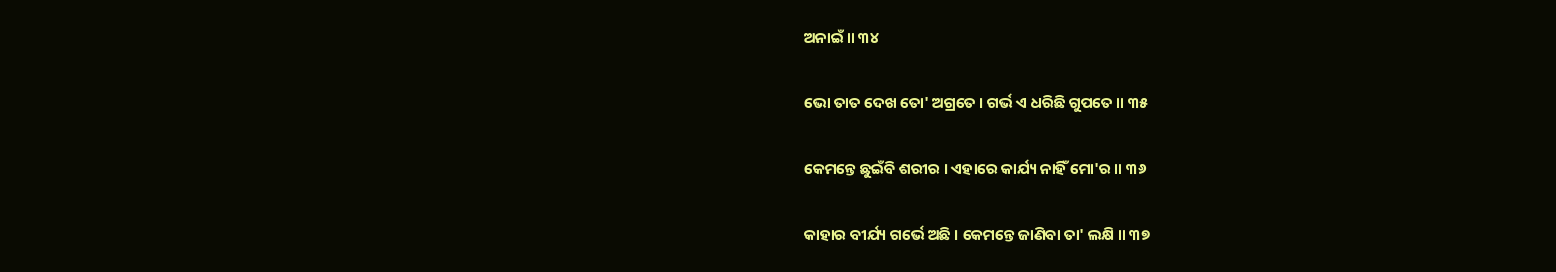ଅନାଇଁ ॥ ୩୪

ଭୋ ତାତ ଦେଖ ତୋ' ଅଗ୍ରତେ । ଗର୍ଭ ଏ ଧରିଛି ଗୁପତେ ॥ ୩୫

କେମନ୍ତେ ଛୁଇଁବି ଶରୀର । ଏହାରେ କାର୍ଯ୍ୟ ନାହିଁ ମୋ'ର ॥ ୩୬

କାହାର ବୀର୍ଯ୍ୟ ଗର୍ଭେ ଅଛି । କେମନ୍ତେ ଜାଣିବା ତା' ଲକ୍ଷି ॥ ୩୭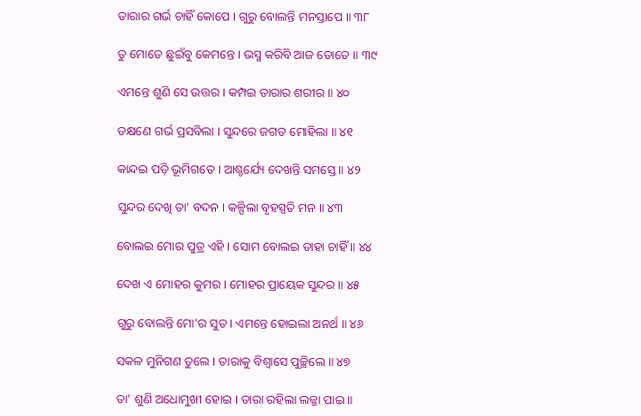ତାରାର ଗର୍ଭ ଚାହିଁ କୋପେ । ଗୁରୁ ବୋଲନ୍ତି ମନସ୍ତାପେ ॥ ୩୮

ତୁ ମୋତେ ଛୁଇଁବୁ କେମନ୍ତେ । ଭସ୍ମ କରିବି ଆଜ ତୋତେ ॥ ୩୯

ଏମନ୍ତେ ଶୁଣି ସେ ଉତ୍ତର । କମ୍ପଇ ତାରାର ଶରୀର ॥ ୪୦

ତକ୍ଷଣେ ଗର୍ଭ ପ୍ରସବିଲା । ସୁନ୍ଦରେ ଜଗତ ମୋହିଲା ॥ ୪୧

କାନ୍ଦଇ ପଡ଼ି ଭୂମିଗତେ । ଆଶ୍ଚର୍ଯ୍ୟେ ଦେଖନ୍ତି ସମସ୍ତେ ॥ ୪୨

ସୁନ୍ଦର ଦେଖି ତା' ବଦନ । କଳ୍ପିଲା ବୃହସ୍ପତି ମନ ॥ ୪୩

ବୋଲଇ ମୋର ପୁତ୍ର ଏହି । ସୋମ ବୋଲଇ ତାହା ଚାହିଁ ॥ ୪୪

ଦେଖ ଏ ମୋହର କୁମର । ମୋହର ପ୍ରାୟେକ ସୁନ୍ଦର ॥ ୪୫

ଗୁରୁ ବୋଲନ୍ତି ମୋ'ର ସୁତ । ଏମନ୍ତେ ହୋଇଲା ଅନର୍ଥ ॥ ୪୬

ସକଳ ମୁନିଗଣ ତୁଲେ । ତାରାକୁ ବିଶ୍ୱାସେ ପୁଚ୍ଛିଲେ ॥ ୪୭

ତା' ଶୁଣି ଅଧୋମୁଖୀ ହୋଇ । ତାରା ରହିଲା ଲଜ୍ଜା ପାଇ ॥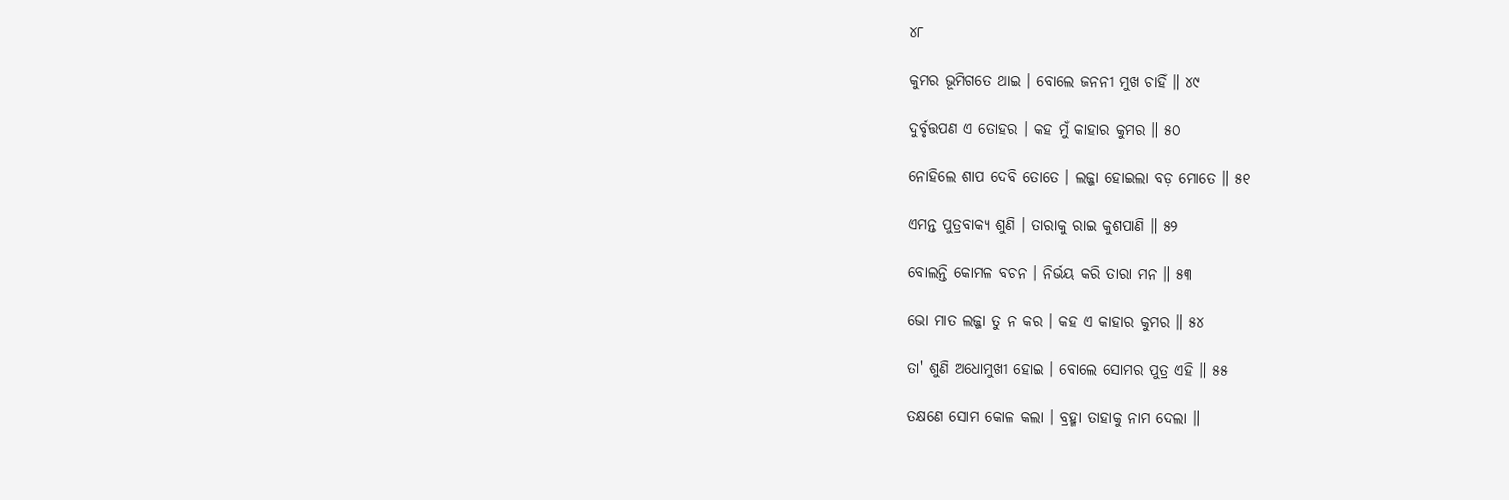୪୮

କୁମର ଭୂମିଗତେ ଥାଇ । ବୋଲେ ଜନନୀ ମୁଖ ଚାହିଁ ॥ ୪୯

ଦୁର୍ବୃତ୍ତପଣ ଏ ତୋହର । କହ ମୁଁ କାହାର କୁମର ॥ ୫୦

ନୋହିଲେ ଶାପ ଦେବି ତୋତେ । ଲଜ୍ଜା ହୋଇଲା ବଡ଼ ମୋତେ ॥ ୫୧

ଏମନ୍ତ ପୁତ୍ରବାକ୍ୟ ଶୁଣି । ତାରାକୁ ରାଇ କୁଶପାଣି ॥ ୫୨

ବୋଲନ୍ତି କୋମଳ ବଚନ । ନିର୍ଭୟ କରି ତାରା ମନ ॥ ୫୩

ଭୋ ମାତ ଲଜ୍ଜା ତୁ ନ କର । କହ ଏ କାହାର କୁମର ॥ ୫୪

ତା' ଶୁଣି ଅଧୋମୁଖୀ ହୋଇ । ବୋଲେ ସୋମର ପୁତ୍ର ଏହି ॥ ୫୫

ତକ୍ଷଣେ ସୋମ କୋଳ କଲା । ବ୍ରହ୍ମା ତାହାକୁ ନାମ ଦେଲା ॥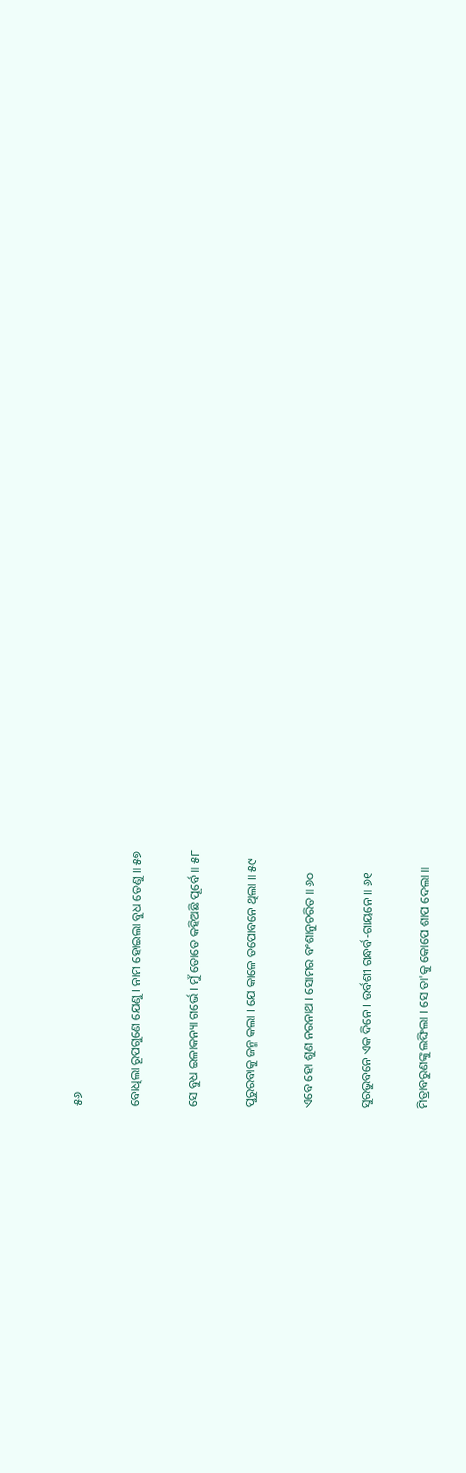୫୬

ବୋଧିଲା ରୂପଗୁଣେ ଯେଣୁ । ନାମ ହୋଇଲା ବୁଧ ତେଣୁ ॥ ୫୭

ସେ ବୁଧ ଇଳାକନ୍ୟା ଗର୍ଭେ । ମୁଁ ତୋତେ କହିଅଛି ପୂର୍ବେ ॥ ୫୮

ପୁରୁରବାକୁ ଜନ୍ମ କଲା । ଯେ କାଳେ ତପୋବନେ ଥିଲା ॥ ୫୯

ଏବେ ହୋ ଶୁଣ ନରନାଥ । ସୋମର ବଂଶାନୁଚରିତ ॥ ୬୦

ସୁରଭୁବନେ ଏକ ଦିନେ । ଉର୍ବଶୀ ଗନ୍ଧର୍ବ-ଗାୟନେ ॥ ୬୧

ମିତ୍ରାବରୁଣଙ୍କୁ ଲଙ୍ଘିଲା । ସେ ତା'କୁ କୋପେ ଶାପ ଦେଲା ॥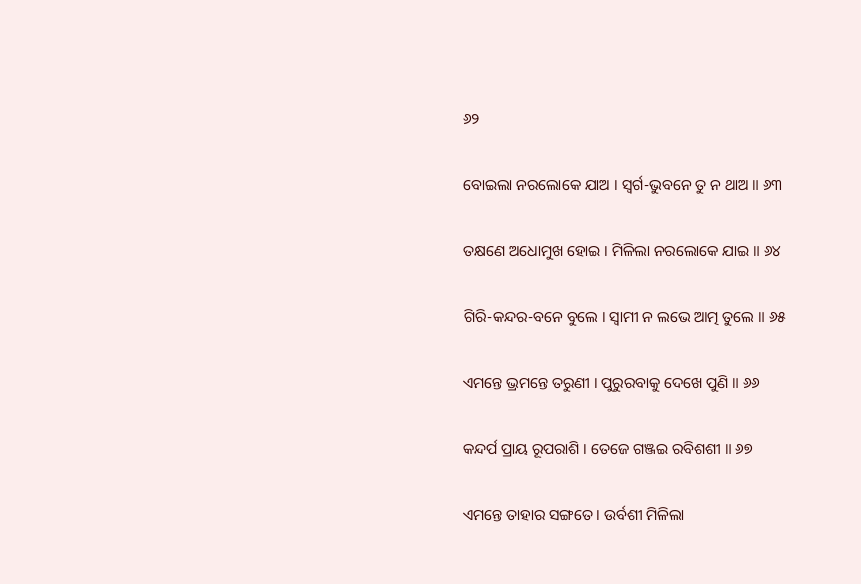୬୨

ବୋଇଲା ନରଲୋକେ ଯାଅ । ସ୍ୱର୍ଗ-ଭୁବନେ ତୁ ନ ଥାଅ ॥ ୬୩

ତକ୍ଷଣେ ଅଧୋମୁଖ ହୋଇ । ମିଳିଲା ନରଲୋକେ ଯାଇ ॥ ୬୪

ଗିରି-କନ୍ଦର-ବନେ ବୁଲେ । ସ୍ୱାମୀ ନ ଲଭେ ଆତ୍ମ ତୁଲେ ॥ ୬୫

ଏମନ୍ତେ ଭ୍ରମନ୍ତେ ତରୁଣୀ । ପୁରୁରବାକୁ ଦେଖେ ପୁଣି ॥ ୬୬

କନ୍ଦର୍ପ ପ୍ରାୟ ରୂପରାଶି । ତେଜେ ଗଞ୍ଜଇ ରବିଶଶୀ ॥ ୬୭

ଏମନ୍ତେ ତାହାର ସଙ୍ଗତେ । ଉର୍ବଶୀ ମିଳିଲା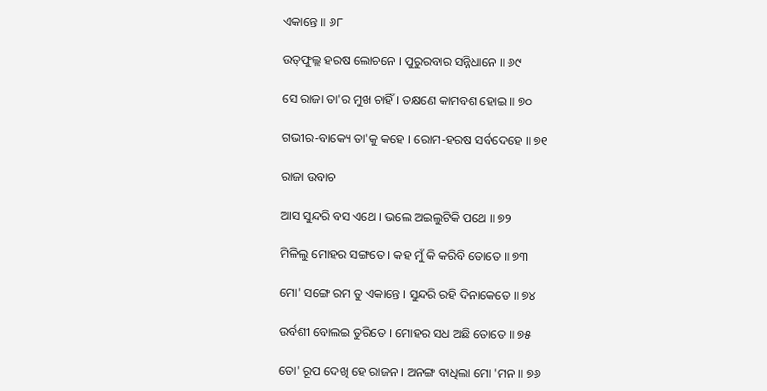ଏକାନ୍ତେ ॥ ୬୮

ଉତ୍‌ଫୁଲ୍ଲ ହରଷ ଲୋଚନେ । ପୁରୁରବାର ସନ୍ନିଧାନେ ॥ ୬୯

ସେ ରାଜା ତା'ର ମୁଖ ଚାହିଁ । ତକ୍ଷଣେ କାମବଶ ହୋଇ ॥ ୭୦

ଗଭୀର-ବାକ୍ୟେ ତା'କୁ କହେ । ରୋମ-ହରଷ ସର୍ବଦେହେ ॥ ୭୧

ରାଜା ଉବାଚ

ଆସ ସୁନ୍ଦରି ବସ ଏଥେ । ଭଲେ ଅଇଲୁଟିକି ପଥେ ॥ ୭୨

ମିଳିଲୁ ମୋହର ସଙ୍ଗତେ । କହ ମୁଁ କି କରିବି ତୋତେ ॥ ୭୩

ମୋ' ସଙ୍ଗେ ରମ ତୁ ଏକାନ୍ତେ । ସୁନ୍ଦରି ରହି ଦିନାକେତେ ॥ ୭୪

ଉର୍ବଶୀ ବୋଲଇ ତୁରିତେ । ମୋହର ସଧ ଅଛି ତୋତେ ॥ ୭୫

ତୋ' ରୂପ ଦେଖି ହେ ରାଜନ । ଅନଙ୍ଗ ବାଧିଲା ମୋ 'ମନ ॥ ୭୬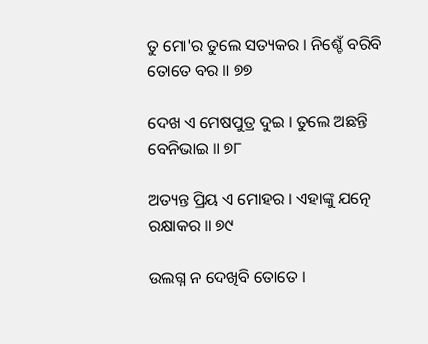ତୁ ମୋ'ର ତୁଲେ ସତ୍ୟକର । ନିଶ୍ଚେଁ ବରିବି ତୋତେ ବର ॥ ୭୭

ଦେଖ ଏ ମେଷପୁତ୍ର ଦୁଇ । ତୁଲେ ଅଛନ୍ତି ବେନିଭାଇ ॥ ୭୮

ଅତ୍ୟନ୍ତ ପ୍ରିୟ ଏ ମୋହର । ଏହାଙ୍କୁ ଯତ୍ନେ ରକ୍ଷାକର ॥ ୭୯

ଉଲଗ୍ନ ନ ଦେଖିବି ତୋତେ ।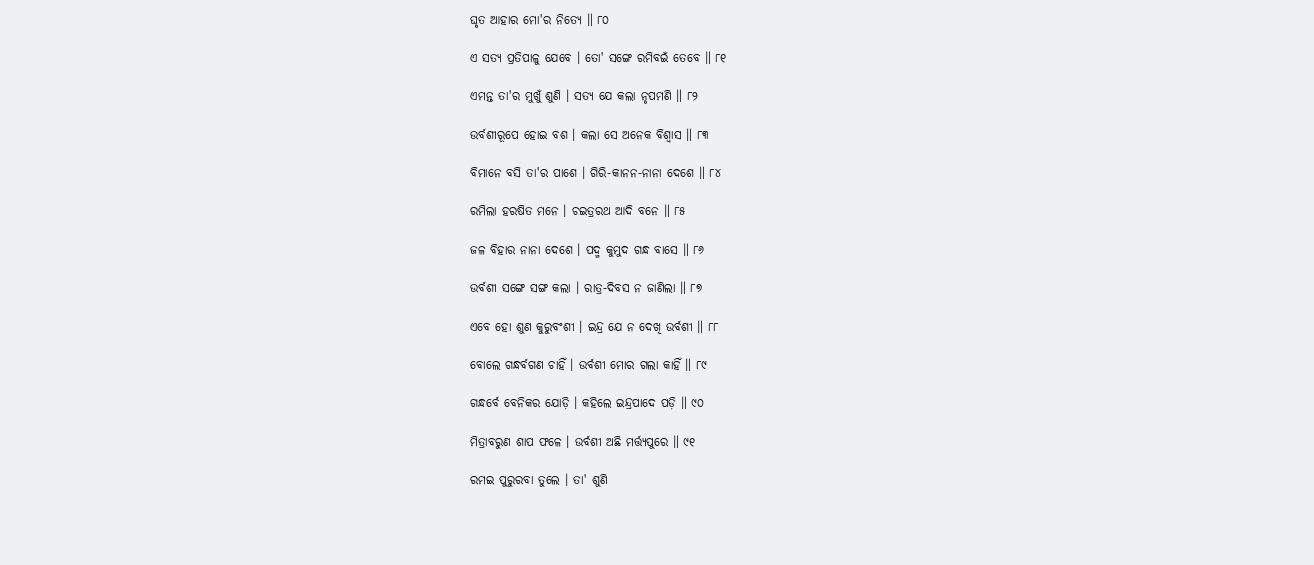ଘୃତ ଆହାର ମୋ'ର ନିତ୍ୟେ ॥ ୮୦

ଏ ସତ୍ୟ ପ୍ରତିପାଳୁ ଯେବେ । ତୋ' ସଙ୍ଗେ ରମିବଇଁ ତେବେ ॥ ୮୧

ଏମନ୍ତ ତା'ର ମୁଖୁଁ ଶୁଣି । ସତ୍ୟ ଯେ କଲା ନୃପମଣି ॥ ୮୨

ଉର୍ବଶୀରୂପେ ହୋଇ ବଶ । କଲା ସେ ଅନେକ ବିଶ୍ୱାସ ॥ ୮୩

ବିମାନେ ବସି ତା'ର ପାଶେ । ଗିରି-କାନନ-ନାନା ଦେଶେ ॥ ୮୪

ରମିଲା ହରଷିତ ମନେ । ଚଇତ୍ରରଥ ଆଦି ବନେ ॥ ୮୫

ଜଳ ବିହାର ନାନା ଦେଶେ । ପଦ୍ମ କୁମୁଦ ଗନ୍ଧ ବାସେ ॥ ୮୬

ଉର୍ବଶୀ ସଙ୍ଗେ ସଙ୍ଗ କଲା । ରାତ୍ର-ଦିବସ ନ ଜାଣିଲା ॥ ୮୭

ଏବେ ହୋ ଶୁଣ କୁରୁବଂଶୀ । ଇନ୍ଦ୍ର ଯେ ନ ଦେଖି ଉର୍ବଶୀ ॥ ୮୮

ବୋଲେ ଗନ୍ଧର୍ବଗଣ ଚାହିଁ । ଉର୍ବଶୀ ମୋର ଗଲା କାହିଁ ॥ ୮୯

ଗନ୍ଧର୍ବେ ବେନିକର ଯୋଡ଼ି । କହିଲେ ଇନ୍ଦ୍ରପାଦେ ପଡ଼ି ॥ ୯୦

ମିତ୍ରାବରୁଣ ଶାପ ଫଳେ । ଉର୍ବଶୀ ଅଛି ମର୍ତ୍ତ୍ୟପୁରେ ॥ ୯୧

ରମଇ ପୁରୁରବା ତୁଲେ । ତା' ଶୁଣି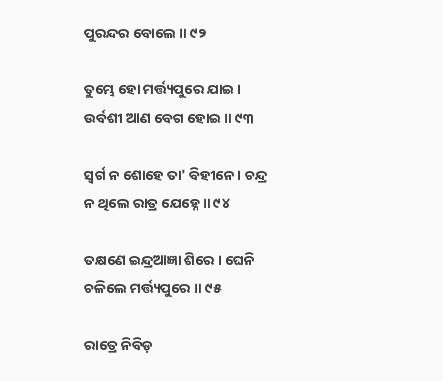ପୁରନ୍ଦର ବୋଲେ ॥ ୯୨

ତୁମ୍ଭେ ହୋ ମର୍ତ୍ତ୍ୟପୁରେ ଯାଇ । ଉର୍ବଶୀ ଆଣ ବେଗ ହୋଇ ॥ ୯୩

ସ୍ୱର୍ଗ ନ ଶୋହେ ତା' ବିହୀନେ । ଚନ୍ଦ୍ର ନ ଥିଲେ ରାତ୍ର ଯେହ୍ନେ ॥ ୯୪

ତକ୍ଷଣେ ଇନ୍ଦ୍ରଆଜ୍ଞା ଶିରେ । ଘେନି ଚଳିଲେ ମର୍ତ୍ତ୍ୟପୁରେ ॥ ୯୫

ରାତ୍ରେ ନିବିଡ଼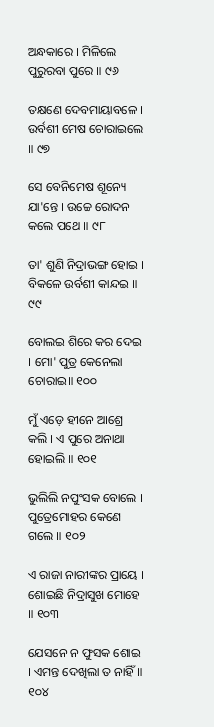ଅନ୍ଧକାରେ । ମିଳିଲେ ପୁରୁରବା ପୁରେ ॥ ୯୬

ତକ୍ଷଣେ ଦେବମାୟାବଳେ । ଉର୍ବଶୀ ମେଷ ଚୋରାଇଲେ ॥ ୯୭

ସେ ବେନିମେଷ ଶୂନ୍ୟେ ଯା'ନ୍ତେ । ଉଚ୍ଚେ ରୋଦନ କଲେ ପଥେ ॥ ୯୮

ତା' ଶୁଣି ନିଦ୍ରାଭଙ୍ଗ ହୋଇ । ବିକଳେ ଉର୍ବଶୀ କାନ୍ଦଇ ॥ ୯୯

ବୋଲଇ ଶିରେ କର ଦେଇ । ମୋ' ପୁତ୍ର କେନେଲା ଚୋରାଇ॥ ୧୦୦

ମୁଁ ଏଡ଼େ ହୀନେ ଆଶ୍ରେ କଲି । ଏ ପୁରେ ଅନାଥା ହୋଇଲି ॥ ୧୦୧

ଭୁଲିଲି ନପୁଂସକ ବୋଲେ । ପୁତ୍ରେମୋହର କେଣେ ଗଲେ ॥ ୧୦୨

ଏ ରାଜା ନାରୀଙ୍କର ପ୍ରାୟେ । ଶୋଇଛି ନିଦ୍ରାସୁଖ ମୋହେ ॥ ୧୦୩

ଯେସନେ ନ ଫୁସକ ଶୋଇ । ଏମନ୍ତ ଦେଖିଲା ତ ନାହିଁ ॥ ୧୦୪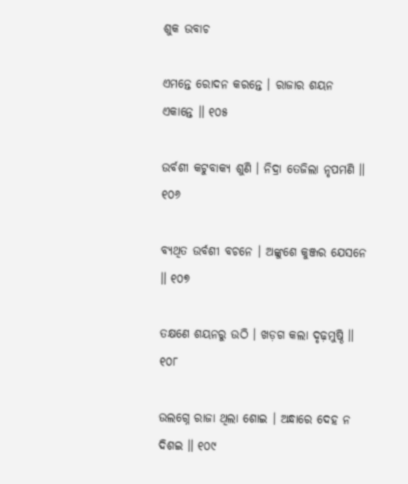ଶୁକ ଉବାଚ

ଏମନ୍ତେ ରୋଦନ କରନ୍ତେ । ରାଜାର ଶୟନ ଏକାନ୍ତେ ॥ ୧୦୫

ଉର୍ବଶୀ କଟୁବାକ୍ୟ ଶୁଣି । ନିଦ୍ରା ତେଜିଲା ନୃପମଣି ॥ ୧୦୬

ବ୍ୟଥିତ ଉର୍ବଶୀ ବଚନେ । ଅଙ୍କୁଶେ କୁଞ୍ଜର ଯେସନେ ॥ ୧୦୭

ତକ୍ଷଣେ ଶୟନରୁ ଉଠି । ଖଡ଼ଗ କଲା ଦୃଢ଼ମୁଷ୍ଠି ॥ ୧୦୮

ଉଲଗ୍ନେ ରାଜା ଥିଲା ଶୋଇ । ଅନ୍ଧାରେ ଦେହ ନ ଦିଶଇ ॥ ୧୦୯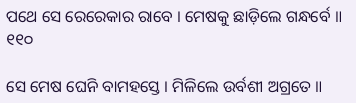ପଥେ ସେ ରେରେକାର ରାବେ । ମେଷକୁ ଛାଡ଼ିଲେ ଗନ୍ଧର୍ବେ ॥ ୧୧୦

ସେ ମେଷ ଘେନି ବାମହସ୍ତେ । ମିଳିଲେ ଉର୍ବଶୀ ଅଗ୍ରତେ ॥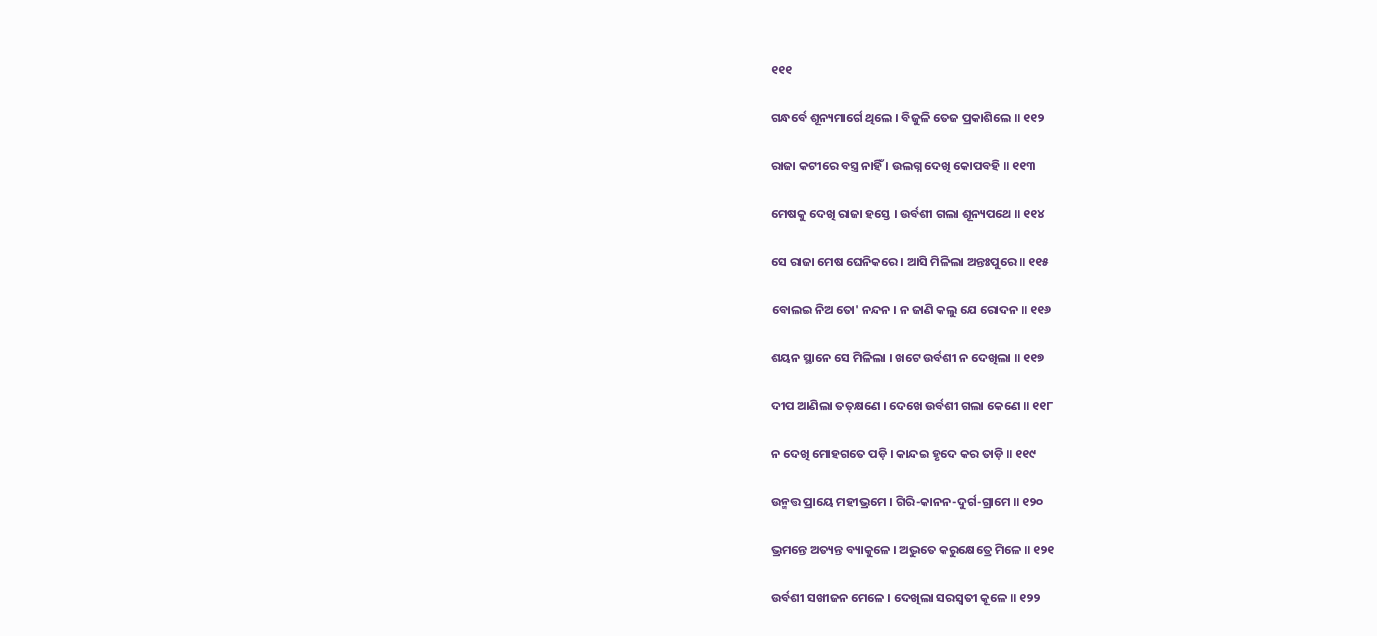୧୧୧

ଗନ୍ଧର୍ବେ ଶୂନ୍ୟମାର୍ଗେ ଥିଲେ । ବିଜୁଳି ତେଜ ପ୍ରକାଶିଲେ ॥ ୧୧୨

ରାଜା କଟୀରେ ବସ୍ତ୍ର ନାହିଁ । ଉଲଗ୍ନ ଦେଖି କୋପବହି ॥ ୧୧୩

ମେଷକୁ ଦେଖି ରାଜା ହସ୍ତେ । ଉର୍ବଶୀ ଗଲା ଶୂନ୍ୟପଥେ ॥ ୧୧୪

ସେ ରାଜା ମେଷ ଘେନିକରେ । ଆସି ମିଳିଲା ଅନ୍ତଃପୁରେ ॥ ୧୧୫

ବୋଲଇ ନିଅ ତୋ' ନନ୍ଦନ । ନ ଜାଣି କଲୁ ଯେ ରୋଦନ ॥ ୧୧୬

ଶୟନ ସ୍ଥାନେ ସେ ମିଳିଲା । ଖଟେ ଉର୍ବଶୀ ନ ଦେଖିଲା ॥ ୧୧୭

ଦୀପ ଆଣିଲା ତତ୍‌କ୍ଷଣେ । ଦେଖେ ଉର୍ବଶୀ ଗଲା କେଣେ ॥ ୧୧୮

ନ ଦେଖି ମୋହଗତେ ପଡ଼ି । କାନ୍ଦଇ ହୃଦେ କର ତାଡ଼ି ॥ ୧୧୯

ଉନ୍ମତ୍ତ ପ୍ରାୟେ ମହୀଭ୍ରମେ । ଗିରି-କାନନ-ଦୁର୍ଗ-ଗ୍ରାମେ ॥ ୧୨୦

ଭ୍ରମନ୍ତେ ଅତ୍ୟନ୍ତ ବ୍ୟାକୁଳେ । ଅଦ୍ଭୁତେ କରୁକ୍ଷେତ୍ରେ ମିଳେ ॥ ୧୨୧

ଉର୍ବଶୀ ସଖୀଜନ ମେଳେ । ଦେଖିଲା ସରସ୍ୱତୀ କୂଳେ ॥ ୧୨୨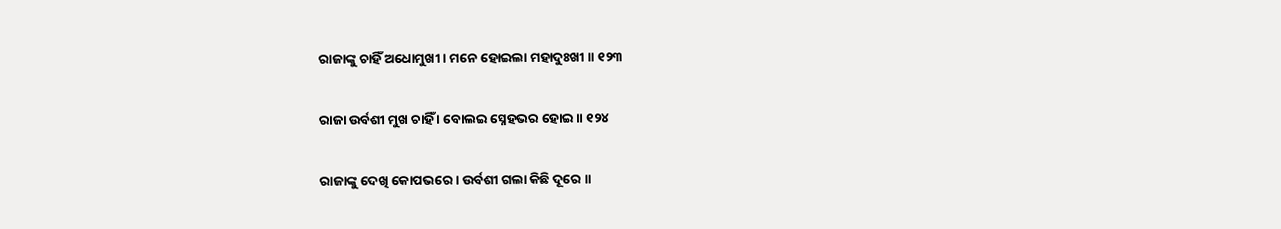ରାଜାଙ୍କୁ ଚାହିଁ ଅଧୋମୁଖୀ । ମନେ ହୋଇଲା ମହାଦୁଃଖୀ ॥ ୧୨୩

ରାଜା ଉର୍ବଶୀ ମୁଖ ଚାହିଁ । ବୋଲଇ ସ୍ନେହଭର ହୋଇ ॥ ୧୨୪

ରାଜାଙ୍କୁ ଦେଖି କୋପଭରେ । ଉର୍ବଶୀ ଗଲା କିଛି ଦୂରେ ॥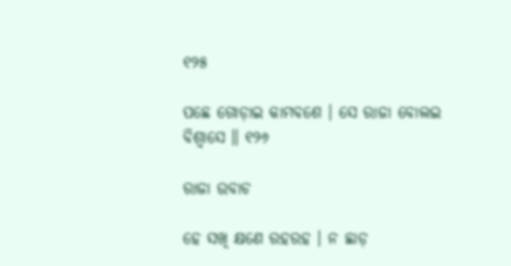୧୨୫

ପଛେ ଗୋଡ଼ାଇ କାମବଶେ । ସେ ରାଜା ବୋଲଇ ବିଶ୍ୱାସେ ॥ ୧୨୬

ରାଜା ଉବାଚ

ହେ ସଖି କ୍ଷଣେ ରହରହ । ନ ଛାଡ଼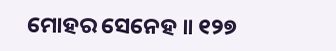ମୋହର ସେନେହ ॥ ୧୨୭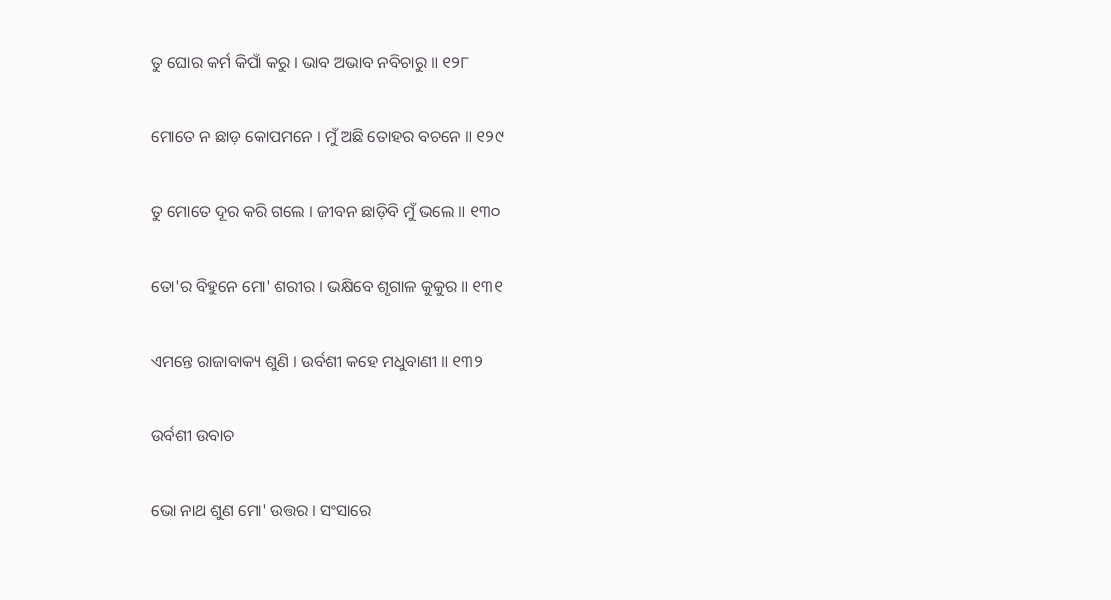ତୁ ଘୋର କର୍ମ କିପାଁ କରୁ । ଭାବ ଅଭାବ ନବିଚାରୁ ॥ ୧୨୮

ମୋତେ ନ ଛାଡ଼ କୋପମନେ । ମୁଁ ଅଛି ତୋହର ବଚନେ ॥ ୧୨୯

ତୁ ମୋତେ ଦୂର କରି ଗଲେ । ଜୀବନ ଛାଡ଼ିବି ମୁଁ ଭଲେ ॥ ୧୩୦

ତୋ'ର ବିହୁନେ ମୋ' ଶରୀର । ଭକ୍ଷିବେ ଶୃଗାଳ କୁକୁର ॥ ୧୩୧

ଏମନ୍ତେ ରାଜାବାକ୍ୟ ଶୁଣି । ଉର୍ବଶୀ କହେ ମଧୁବାଣୀ ॥ ୧୩୨

ଉର୍ବଶୀ ଉବାଚ

ଭୋ ନାଥ ଶୁଣ ମୋ' ଉତ୍ତର । ସଂସାରେ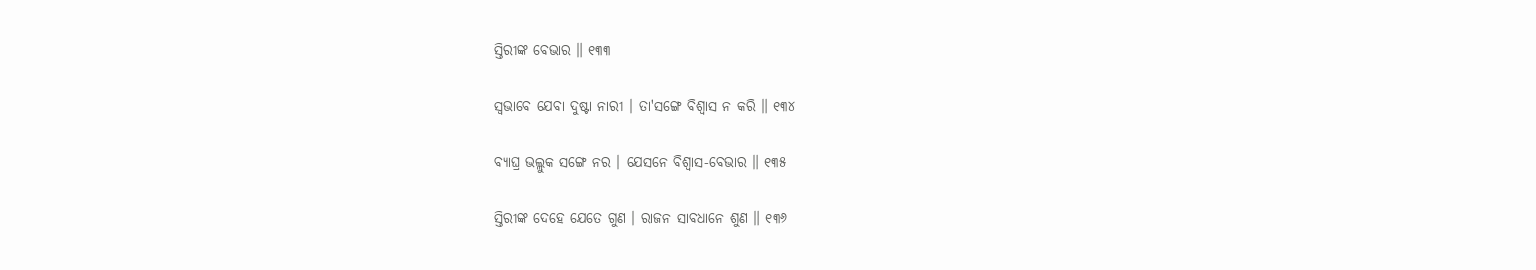ସ୍ତିରୀଙ୍କ ବେଭାର ॥ ୧୩୩

ସ୍ୱଭାବେ ଯେବା ଦୁଷ୍ଟା ନାରୀ । ତା'ସଙ୍ଗେ ବିଶ୍ୱାସ ନ କରି ॥ ୧୩୪

ବ୍ୟାଘ୍ର ଭଲ୍ଲୁକ ସଙ୍ଗେ ନର । ଯେସନେ ବିଶ୍ୱାସ-ବେଭାର ॥ ୧୩୫

ସ୍ତିରୀଙ୍କ ଦେହେ ଯେତେ ଗୁଣ । ରାଜନ ସାବଧାନେ ଶୁଣ ॥ ୧୩୬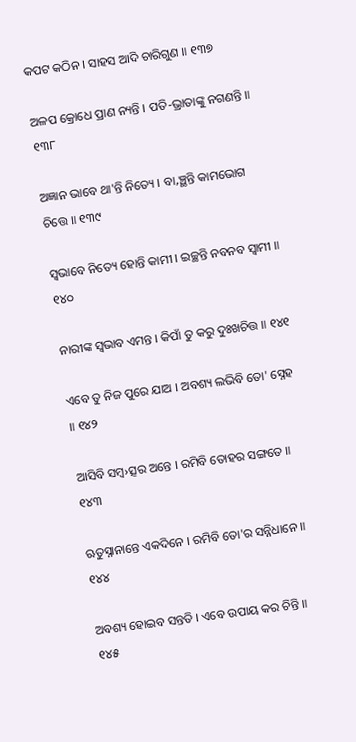କପଟ କଠିନ । ସାହସ ଆଦି ଚାରିଗୁଣ ॥ ୧୩୭

ଅଳପ କ୍ରୋଧେ ପ୍ରାଣ ନ୍ୟନ୍ତି । ପତି-ଭ୍ରାତାଙ୍କୁ ନଗଣନ୍ତି ॥ ୧୩୮

ଅଜ୍ଞାନ ଭାବେ ଥା'ନ୍ତି ନିତ୍ୟେ । ବା‚ଞ୍ଛନ୍ତି କାମଭୋଗ ଚିତ୍ତେ ॥ ୧୩୯

ସ୍ୱଭାବେ ନିତ୍ୟେ ହୋନ୍ତି କାମୀ । ଇଚ୍ଛନ୍ତି ନବନବ ସ୍ୱାମୀ ॥ ୧୪୦

ନାରୀଙ୍କ ସ୍ୱଭାବ ଏମନ୍ତ । କିପାଁ ତୁ କରୁ ଦୁଃଖଚିତ୍ତ ॥ ୧୪୧

ଏବେ ତୁ ନିଜ ପୁରେ ଯାଅ । ଅବଶ୍ୟ ଲଭିବି ତୋ' ସ୍ନେହ ॥ ୧୪୨

ଆସିବି ସମ୍ବ›ତ୍ସର ଅନ୍ତେ । ରମିବି ତୋହର ସଙ୍ଗତେ ॥ ୧୪୩

ଋତୁସ୍ନାନାନ୍ତେ ଏକଦିନେ । ରମିବି ତୋ'ର ସନ୍ନିଧାନେ ॥ ୧୪୪

ଅବଶ୍ୟ ହୋଇବ ସନ୍ତତି । ଏବେ ଉପାୟ କର ଚିନ୍ତି ॥ ୧୪୫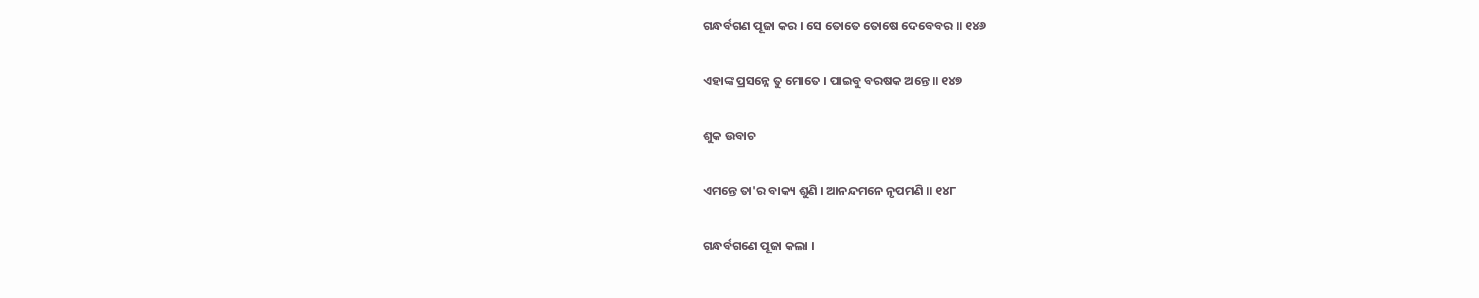ଗନ୍ଧର୍ବଗଣ ପୂଜା କର । ସେ ତୋତେ ତୋଷେ ଦେବେବର ॥ ୧୪୬

ଏହାଙ୍କ ପ୍ରସନ୍ନେ ତୁ ମୋତେ । ପାଇବୁ ବରଷକ ଅନ୍ତେ ॥ ୧୪୭

ଶୁକ ଉବାଚ

ଏମନ୍ତେ ତା'ର ବାକ୍ୟ ଶୁଣି । ଆନନ୍ଦମନେ ନୃପମଣି ॥ ୧୪୮

ଗନ୍ଧର୍ବଗଣେ ପୂଜା କଲା ।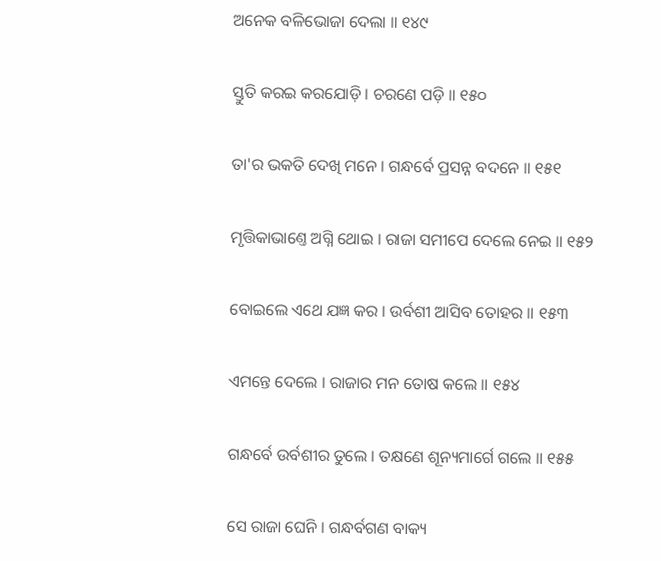ଅନେକ ବଳିଭୋଜା ଦେଲା ॥ ୧୪୯

ସ୍ତୁତି କରଇ କରଯୋଡ଼ି । ଚରଣେ ପଡ଼ି ॥ ୧୫୦

ତା'ର ଭକତି ଦେଖି ମନେ । ଗନ୍ଧର୍ବେ ପ୍ରସନ୍ନ ବଦନେ ॥ ୧୫୧

ମୃତ୍ତିକାଭାଣ୍ତେ ଅଗ୍ନି ଥୋଇ । ରାଜା ସମୀପେ ଦେଲେ ନେଇ ॥ ୧୫୨

ବୋଇଲେ ଏଥେ ଯଜ୍ଞ କର । ଉର୍ବଶୀ ଆସିବ ତୋହର ॥ ୧୫୩

ଏମନ୍ତେ ଦେଲେ । ରାଜାର ମନ ତୋଷ କଲେ ॥ ୧୫୪

ଗନ୍ଧର୍ବେ ଉର୍ବଶୀର ତୁଲେ । ତକ୍ଷଣେ ଶୂନ୍ୟମାର୍ଗେ ଗଲେ ॥ ୧୫୫

ସେ ରାଜା ଘେନି । ଗନ୍ଧର୍ବଗଣ ବାକ୍ୟ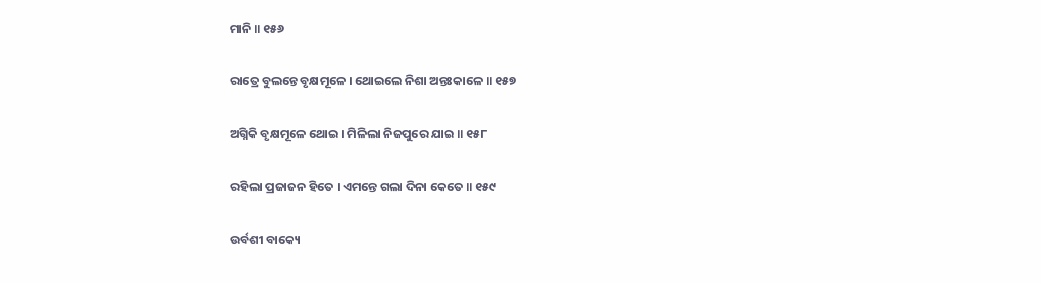ମାନି ॥ ୧୫୬

ରାତ୍ରେ ବୁଲନ୍ତେ ବୃକ୍ଷମୂଳେ । ଥୋଇଲେ ନିଶା ଅନ୍ତଃକାଳେ ॥ ୧୫୭

ଅଗ୍ନିକି ବୃକ୍ଷମୂଳେ ଥୋଇ । ମିଳିଲା ନିଜପୁରେ ଯାଇ ॥ ୧୫୮

ରହିଲା ପ୍ରଜାଜନ ହିତେ । ଏମନ୍ତେ ଗଲା ଦିନା କେତେ ॥ ୧୫୯

ଉର୍ବଶୀ ବାକ୍ୟେ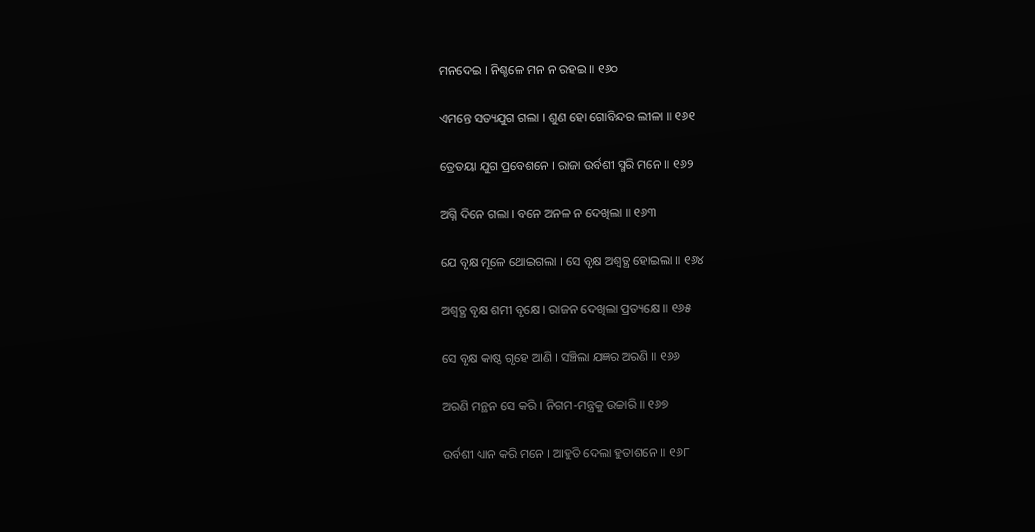ମନଦେଇ । ନିଶ୍ଚଳେ ମନ ନ ରହଇ ॥ ୧୬୦

ଏମନ୍ତେ ସତ୍ୟଯୁଗ ଗଲା । ଶୁଣ ହୋ ଗୋବିନ୍ଦର ଲୀଳା ॥ ୧୬୧

ତ୍ରେତୟା ଯୁଗ ପ୍ରବେଶନେ । ରାଜା ଉର୍ବଶୀ ସ୍ମରି ମନେ ॥ ୧୬୨

ଅଗ୍ନି ଦିନେ ଗଲା । ବନେ ଅନଳ ନ ଦେଖିଲା ॥ ୧୬୩

ଯେ ବୃକ୍ଷ ମୂଳେ ଥୋଇଗଲା । ସେ ବୃକ୍ଷ ଅଶ୍ୱତ୍ଥ ହୋଇଲା ॥ ୧୬୪

ଅଶ୍ୱତ୍ଥ ବୃକ୍ଷ ଶମୀ ବୃକ୍ଷେ । ରାଜନ ଦେଖିଲା ପ୍ରତ୍ୟକ୍ଷେ ॥ ୧୬୫

ସେ ବୃକ୍ଷ କାଷ୍ଠ ଗୃହେ ଆଣି । ସଞ୍ଚିଲା ଯଜ୍ଞର ଅରଣି ॥ ୧୬୬

ଅରଣି ମନ୍ଥନ ସେ କରି । ନିଗମ-ମନ୍ତ୍ରକୁ ଉଚ୍ଚାରି ॥ ୧୬୭

ଉର୍ବଶୀ ଧ୍ୟାନ କରି ମନେ । ଆହୁତି ଦେଲା ହୁତାଶନେ ॥ ୧୬୮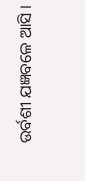ଉର୍ବଶୀ ଯଜ୍ଞବଳେ ଆସି ।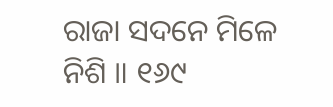ରାଜା ସଦନେ ମିଳେ ନିଶି ॥ ୧୬୯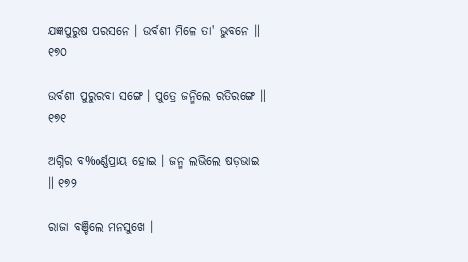ଯଜ୍ଞପୁରୁଷ ପରସନେ । ଉର୍ବଶୀ ମିଳେ ତା' ଭୁବନେ ॥ ୧୭୦

ଉର୍ବଶୀ ପୁରୁରବା ସଙ୍ଗେ । ପୁତ୍ରେ ଜନ୍ମିଲେ ରତିରଙ୍ଗେ ॥ ୧୭୧

ଅଗ୍ନିର ବ‰ର୍ଣ୍ଣପ୍ରାୟ ହୋଇ । ଜନ୍ମ ଲଭିଲେ ଷଡ଼ଭାଇ ॥ ୧୭୨

ରାଜା ବଞ୍ଚିଲେ ମନସୁଖେ ।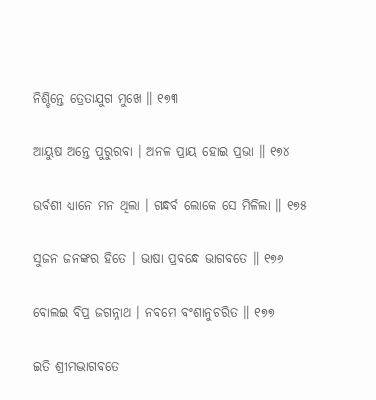ନିଶ୍ଚିନ୍ତେ ତ୍ରେତାଯୁଗ ମୁଖେ ॥ ୧୭୩

ଆୟୁଷ ଅନ୍ତେ ପୁରୁରବା । ଅନଳ ପ୍ରାୟ ହୋଇ ପ୍ରଭା ॥ ୧୭୪

ଉର୍ବଶୀ ଧ୍ୟାନେ ମନ ଥିଲା । ଗନ୍ଧର୍ବ ଲୋକେ ସେ ମିଳିଲା ॥ ୧୭୫

ସୁଜନ ଜନଙ୍କର ହିତେ । ଭାଷା ପ୍ରବନ୍ଧେ ଭାଗବତେ ॥ ୧୭୬

ବୋଲଇ ବିପ୍ର ଜଗନ୍ନାଥ । ନବମେ ବଂଶାନୁଚରିତ ॥ ୧୭୭

ଇତି ଶ୍ରୀମଦ୍ଭାଗବତେ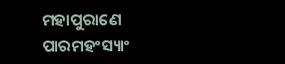ମହାପୁରାଣେ ପାରମହଂସ୍ୟାଂ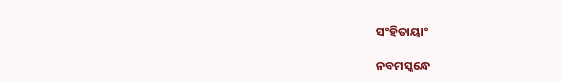ସଂହିତାୟାଂ

ନବମସ୍କନ୍ଧେ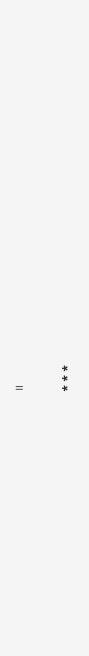॥

* * *